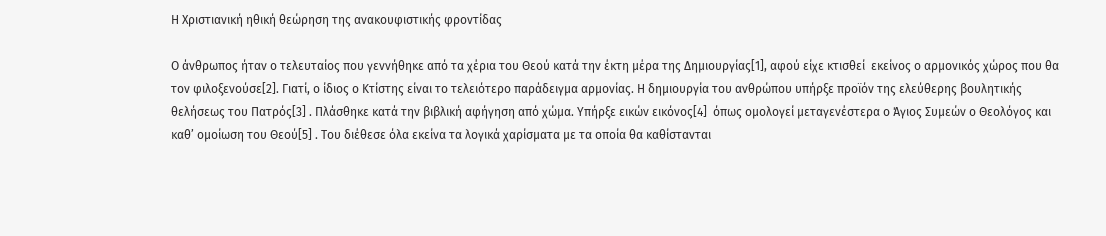Η Χριστιανική ηθική θεώρηση της ανακουφιστικής φροντίδας

Ο άνθρωπος ήταν ο τελευταίος που γεννήθηκε από τα χέρια του Θεού κατά την έκτη μέρα της Δημιουργίας[1], αφού είχε κτισθεί  εκείνος ο αρμονικός χώρος που θα τον φιλοξενούσε[2]. Γιατί, ο ίδιος ο Κτίστης είναι το τελειότερο παράδειγμα αρμονίας. Η δημιουργία του ανθρώπου υπήρξε προϊόν της ελεύθερης βουλητικής θελήσεως του Πατρός[3] . Πλάσθηκε κατά την βιβλική αφήγηση από χώμα. Υπήρξε εικών εικόνος[4]  όπως ομολογεί μεταγενέστερα ο Άγιος Συμεών ο Θεολόγος και καθ’ ομοίωση του Θεού[5] . Του διέθεσε όλα εκείνα τα λογικά χαρίσματα με τα οποία θα καθίστανται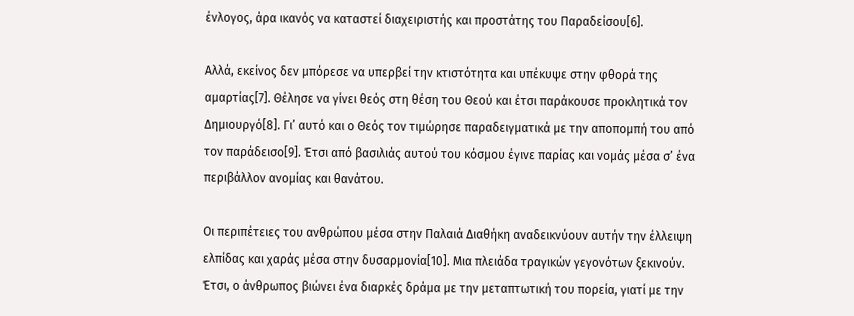ένλογος, άρα ικανός να καταστεί διαχειριστής και προστάτης του Παραδείσου[6].

Αλλά, εκείνος δεν μπόρεσε να υπερβεί την κτιστότητα και υπέκυψε στην φθορά της αμαρτίας[7]. Θέλησε να γίνει θεός στη θέση του Θεού και έτσι παράκουσε προκλητικά τον Δημιουργό[8]. Γι’ αυτό και ο Θεός τον τιμώρησε παραδειγματικά με την αποπομπή του από τον παράδεισο[9]. Έτσι από βασιλιάς αυτού του κόσμου έγινε παρίας και νομάς μέσα σ’ ένα περιβάλλον ανομίας και θανάτου.

Οι περιπέτειες του ανθρώπου μέσα στην Παλαιά Διαθήκη αναδεικνύουν αυτήν την έλλειψη ελπίδας και χαράς μέσα στην δυσαρμονία[10]. Μια πλειάδα τραγικών γεγονότων ξεκινούν. Έτσι, ο άνθρωπος βιώνει ένα διαρκές δράμα με την μεταπτωτική του πορεία, γιατί με την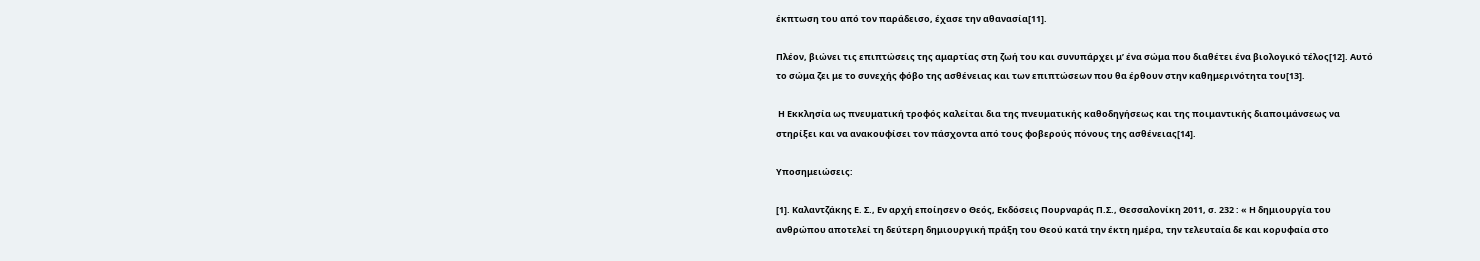έκπτωση του από τον παράδεισο, έχασε την αθανασία[11].

Πλέον, βιώνει τις επιπτώσεις της αμαρτίας στη ζωή του και συνυπάρχει μ’ ένα σώμα που διαθέτει ένα βιολογικό τέλος[12]. Αυτό το σώμα ζει με το συνεχής φόβο της ασθένειας και των επιπτώσεων που θα έρθουν στην καθημερινότητα του[13].

 Η Εκκλησία ως πνευματική τροφός καλείται δια της πνευματικής καθοδηγήσεως και της ποιμαντικής διαποιμάνσεως να στηρίξει και να ανακουφίσει τον πάσχοντα από τους φοβερούς πόνους της ασθένειας[14].

Υποσημειώσεις:

[1]. Καλαντζάκης Ε. Σ., Εν αρχή εποίησεν ο Θεός, Εκδόσεις Πουρναράς Π.Σ., Θεσσαλονίκη 2011, σ. 232 : « Η δημιουργία του ανθρώπου αποτελεί τη δεύτερη δημιουργική πράξη του Θεού κατά την έκτη ημέρα, την τελευταία δε και κορυφαία στο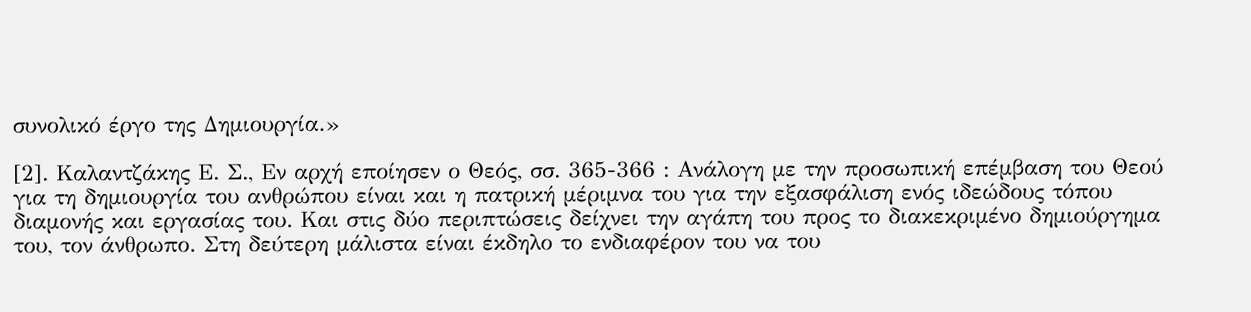συνολικό έργο της Δημιουργία.»

[2]. Καλαντζάκης Ε. Σ., Εν αρχή εποίησεν ο Θεός, σσ. 365-366 : Ανάλογη με την προσωπική επέμβαση του Θεού για τη δημιουργία του ανθρώπου είναι και η πατρική μέριμνα του για την εξασφάλιση ενός ιδεώδους τόπου διαμονής και εργασίας του. Και στις δύο περιπτώσεις δείχνει την αγάπη του προς το διακεκριμένο δημιούργημα του, τον άνθρωπο. Στη δεύτερη μάλιστα είναι έκδηλο το ενδιαφέρον του να του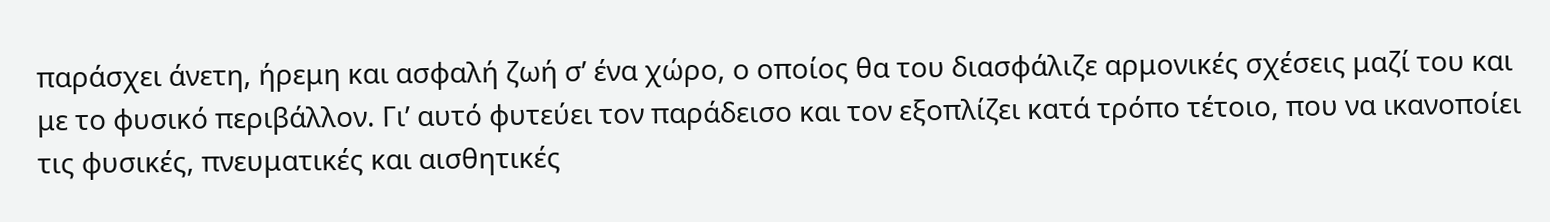παράσχει άνετη, ήρεμη και ασφαλή ζωή σ’ ένα χώρο, ο οποίος θα του διασφάλιζε αρμονικές σχέσεις μαζί του και με το φυσικό περιβάλλον. Γι’ αυτό φυτεύει τον παράδεισο και τον εξοπλίζει κατά τρόπο τέτοιο, που να ικανοποίει τις φυσικές, πνευματικές και αισθητικές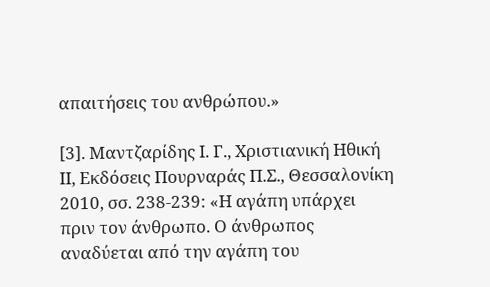απαιτήσεις του ανθρώπου.»

[3]. Μαντζαρίδης Ι. Γ., Χριστιανική Ηθική ΙΙ, Εκδόσεις Πουρναράς Π.Σ., Θεσσαλονίκη 2010, σσ. 238-239: «Η αγάπη υπάρχει πριν τον άνθρωπο. Ο άνθρωπος αναδύεται από την αγάπη του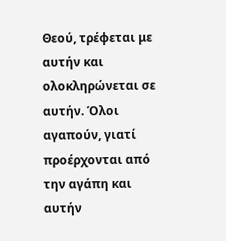Θεού, τρέφεται με αυτήν και ολοκληρώνεται σε αυτήν. Όλοι αγαπούν, γιατί προέρχονται από την αγάπη και αυτήν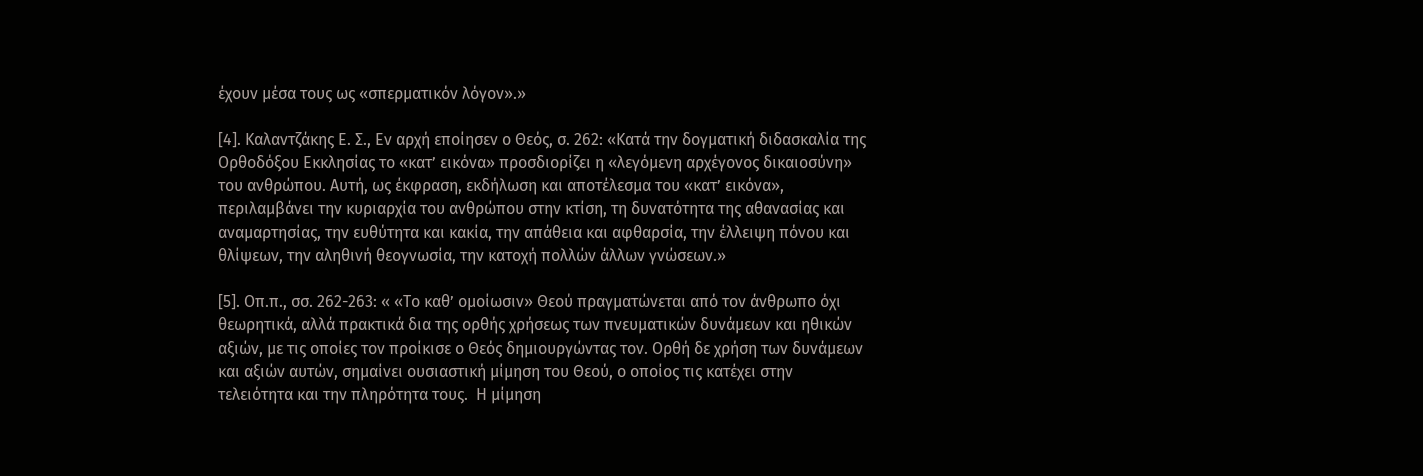έχουν μέσα τους ως «σπερματικόν λόγον».»

[4]. Καλαντζάκης Ε. Σ., Εν αρχή εποίησεν ο Θεός, σ. 262: «Κατά την δογματική διδασκαλία της Ορθοδόξου Εκκλησίας το «κατ’ εικόνα» προσδιορίζει η «λεγόμενη αρχέγονος δικαιοσύνη» του ανθρώπου. Αυτή, ως έκφραση, εκδήλωση και αποτέλεσμα του «κατ’ εικόνα», περιλαμβάνει την κυριαρχία του ανθρώπου στην κτίση, τη δυνατότητα της αθανασίας και αναμαρτησίας, την ευθύτητα και κακία, την απάθεια και αφθαρσία, την έλλειψη πόνου και θλίψεων, την αληθινή θεογνωσία, την κατοχή πολλών άλλων γνώσεων.»

[5]. Οπ.π., σσ. 262-263: « «Το καθ’ ομοίωσιν» Θεού πραγματώνεται από τον άνθρωπο όχι θεωρητικά, αλλά πρακτικά δια της ορθής χρήσεως των πνευματικών δυνάμεων και ηθικών αξιών, με τις οποίες τον προίκισε ο Θεός δημιουργώντας τον. Ορθή δε χρήση των δυνάμεων και αξιών αυτών, σημαίνει ουσιαστική μίμηση του Θεού, ο οποίος τις κατέχει στην τελειότητα και την πληρότητα τους.  Η μίμηση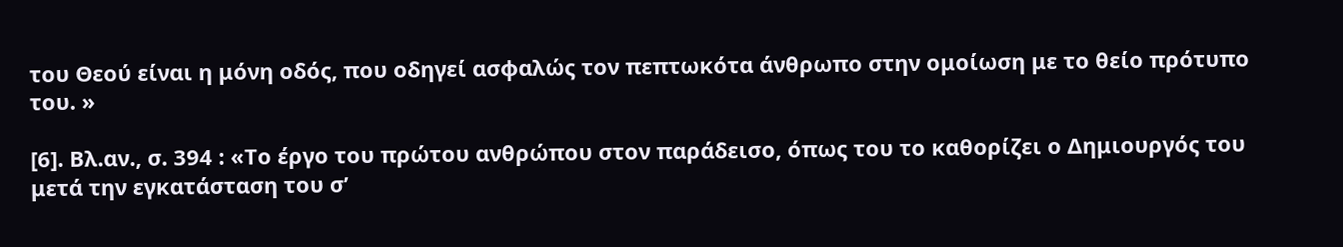του Θεού είναι η μόνη οδός, που οδηγεί ασφαλώς τον πεπτωκότα άνθρωπο στην ομοίωση με το θείο πρότυπο του. »

[6]. Βλ.αν., σ. 394 : «Το έργο του πρώτου ανθρώπου στον παράδεισο, όπως του το καθορίζει ο Δημιουργός του μετά την εγκατάσταση του σ’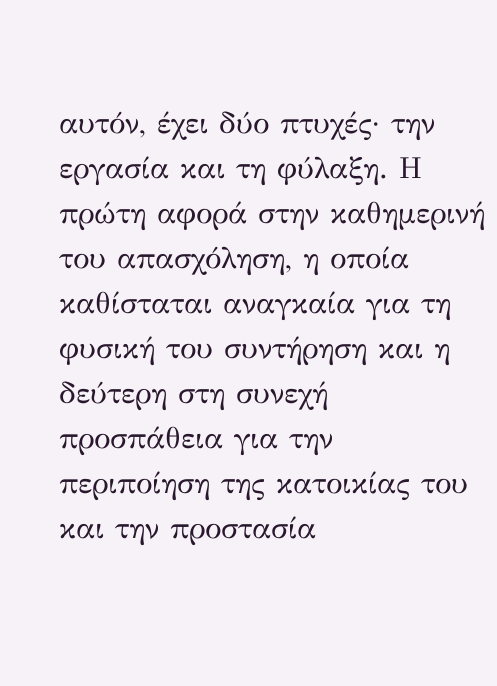αυτόν, έχει δύο πτυχές· την εργασία και τη φύλαξη. Η πρώτη αφορά στην καθημερινή του απασχόληση, η οποία καθίσταται αναγκαία για τη φυσική του συντήρηση και η δεύτερη στη συνεχή προσπάθεια για την περιποίηση της κατοικίας του και την προστασία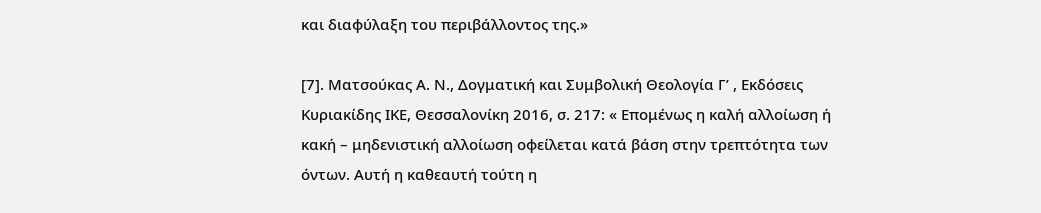και διαφύλαξη του περιβάλλοντος της.»

[7]. Ματσούκας Α. Ν., Δογματική και Συμβολική Θεολογία Γ’ , Εκδόσεις Κυριακίδης ΙΚΕ, Θεσσαλονίκη 2016, σ. 217: « Επομένως η καλή αλλοίωση ή κακή – μηδενιστική αλλοίωση οφείλεται κατά βάση στην τρεπτότητα των όντων. Αυτή η καθεαυτή τούτη η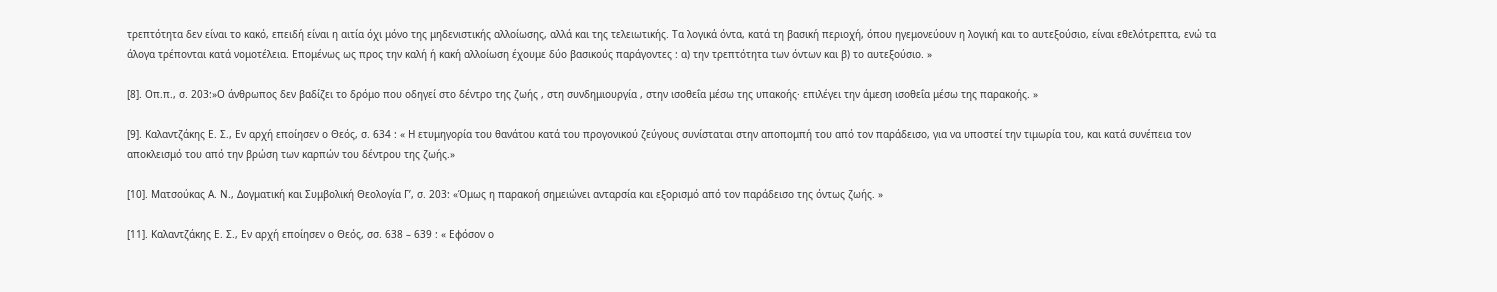τρεπτότητα δεν είναι το κακό, επειδή είναι η αιτία όχι μόνο της μηδενιστικής αλλοίωσης, αλλά και της τελειωτικής. Τα λογικά όντα, κατά τη βασική περιοχή, όπου ηγεμονεύουν η λογική και το αυτεξούσιο, είναι εθελότρεπτα, ενώ τα άλογα τρέπονται κατά νομοτέλεια. Επομένως ως προς την καλή ή κακή αλλοίωση έχουμε δύο βασικούς παράγοντες : α) την τρεπτότητα των όντων και β) το αυτεξούσιο. »

[8]. Οπ.π., σ. 203:»Ο άνθρωπος δεν βαδίζει το δρόμο που οδηγεί στο δέντρο της ζωής , στη συνδημιουργία , στην ισοθεΐα μέσω της υπακοής· επιλέγει την άμεση ισοθεΐα μέσω της παρακοής. »

[9]. Καλαντζάκης Ε. Σ., Εν αρχή εποίησεν ο Θεός, σ. 634 : « Η ετυμηγορία του θανάτου κατά του προγονικού ζεύγους συνίσταται στην αποπομπή του από τον παράδεισο, για να υποστεί την τιμωρία του, και κατά συνέπεια τον αποκλεισμό του από την βρώση των καρπών του δέντρου της ζωής.»

[10]. Ματσούκας Α. Ν., Δογματική και Συμβολική Θεολογία Γ’, σ. 203: «Όμως η παρακοή σημειώνει ανταρσία και εξορισμό από τον παράδεισο της όντως ζωής. »

[11]. Καλαντζάκης Ε. Σ., Εν αρχή εποίησεν ο Θεός, σσ. 638 – 639 : « Εφόσον ο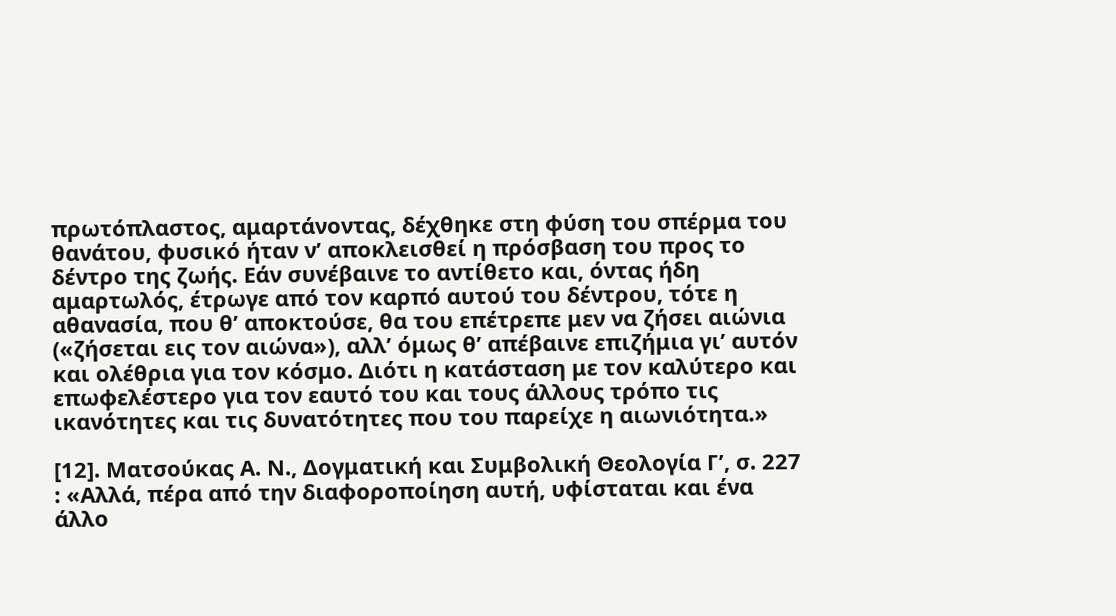πρωτόπλαστος, αμαρτάνοντας, δέχθηκε στη φύση του σπέρμα του θανάτου, φυσικό ήταν ν’ αποκλεισθεί η πρόσβαση του προς το δέντρο της ζωής. Εάν συνέβαινε το αντίθετο και, όντας ήδη αμαρτωλός, έτρωγε από τον καρπό αυτού του δέντρου, τότε η αθανασία, που θ’ αποκτούσε, θα του επέτρεπε μεν να ζήσει αιώνια («ζήσεται εις τον αιώνα»), αλλ’ όμως θ’ απέβαινε επιζήμια γι’ αυτόν και ολέθρια για τον κόσμο. Διότι η κατάσταση με τον καλύτερο και επωφελέστερο για τον εαυτό του και τους άλλους τρόπο τις ικανότητες και τις δυνατότητες που του παρείχε η αιωνιότητα.»

[12]. Ματσούκας Α. Ν., Δογματική και Συμβολική Θεολογία Γ’, σ. 227 : «Αλλά, πέρα από την διαφοροποίηση αυτή, υφίσταται και ένα άλλο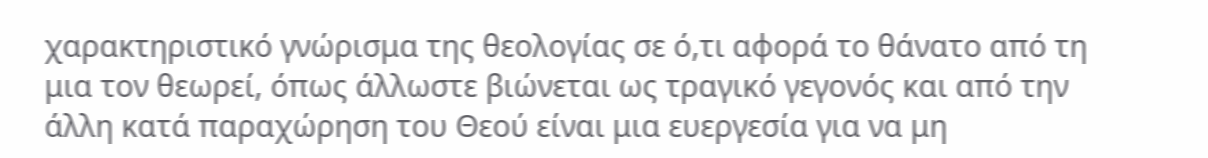χαρακτηριστικό γνώρισμα της θεολογίας σε ό,τι αφορά το θάνατο από τη μια τον θεωρεί, όπως άλλωστε βιώνεται ως τραγικό γεγονός και από την άλλη κατά παραχώρηση του Θεού είναι μια ευεργεσία για να μη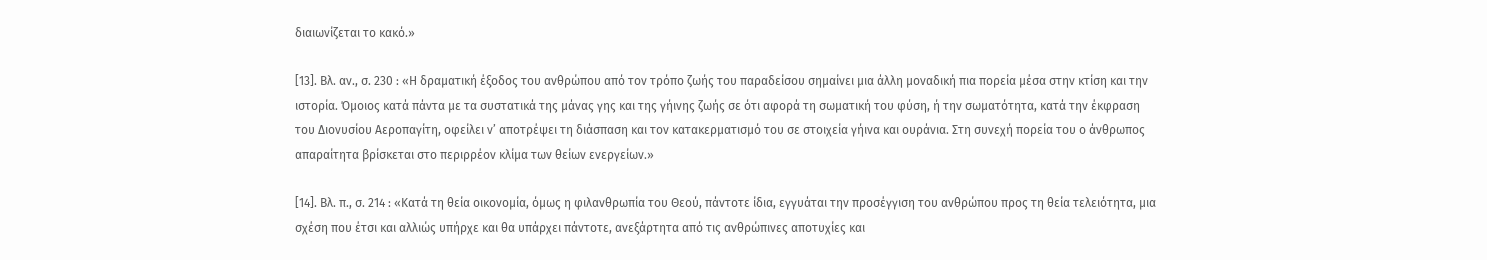διαιωνίζεται το κακό.»

[13]. Βλ. αν., σ. 230 : «Η δραματική έξοδος του ανθρώπου από τον τρόπο ζωής του παραδείσου σημαίνει μια άλλη μοναδική πια πορεία μέσα στην κτίση και την ιστορία. Όμοιος κατά πάντα με τα συστατικά της μάνας γης και της γήινης ζωής σε ότι αφορά τη σωματική του φύση, ή την σωματότητα, κατά την έκφραση του Διονυσίου Αεροπαγίτη, οφείλει ν’ αποτρέψει τη διάσπαση και τον κατακερματισμό του σε στοιχεία γήινα και ουράνια. Στη συνεχή πορεία του ο άνθρωπος απαραίτητα βρίσκεται στο περιρρέον κλίμα των θείων ενεργείων.»

[14]. Βλ. π., σ. 214 : «Κατά τη θεία οικονομία, όμως η φιλανθρωπία του Θεού, πάντοτε ίδια, εγγυάται την προσέγγιση του ανθρώπου προς τη θεία τελειότητα, μια σχέση που έτσι και αλλιώς υπήρχε και θα υπάρχει πάντοτε, ανεξάρτητα από τις ανθρώπινες αποτυχίες και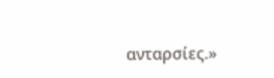ανταρσίες.»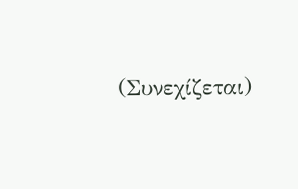(Συνεχίζεται)